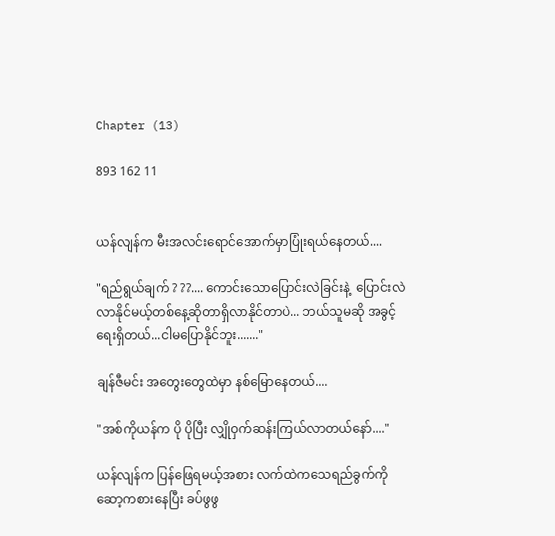Chapter (13)

893 162 11


ယန်လျန်က မီးအလင်းရောင်အောက်မှာပြုံးရယ်နေတယ်....

"ရည်ရွယ်ချက် ? ??.... ကောင်းသောပြောင်းလဲခြင်းနဲ့  ပြောင်းလဲလာနိုင်မယ့်တစ်နေ့ဆိုတာရှိလာနိုင်တာပဲ... ဘယ်သူမဆို အခွင့်ရေးရှိတယ်...ငါမပြောနိုင်ဘူး......."

ချန်ဇီမင်း အတွေးတွေထဲမှာ နစ်မြောနေတယ်....

"အစ်ကိုယန်က ပို ပိုပြီး လျှိုဝှက်ဆန်းကြယ်လာတယ်နော်...."

ယန်လျန်က ပြန်ဖြေရမယ့်အစား လက်ထဲကသေရည်ခွက်ကို ဆော့ကစားနေပြီး ခပ်ဖွဖွ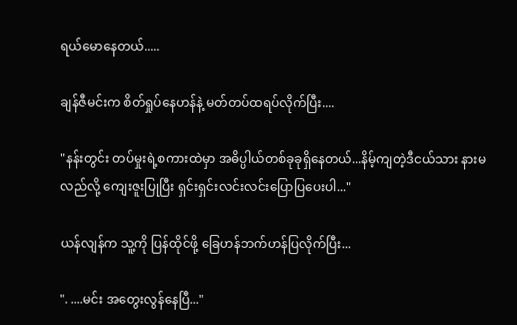ရယ်မောနေတယ်.....

ချန်ဇီမင်းက စိတ်ရှုပ်နေဟန်နဲ့ မတ်တပ်ထရပ်လိုက်ပြီး....

"နန်းတွင်း တပ်မှုးရဲ့စကားထဲမှာ အဓိပ္ပါယ်တစ်ခုခုရှိနေတယ်...နိမ့်ကျတဲ့ဒီငယ်သား နားမလည်လို့ ကျေးဇူးပြုပြီး ရှင်းရှင်းလင်းလင်းပြောပြပေးပါ..."

ယန်လျန်က သူ့ကို ပြန်ထိုင်ဖို့ ခြေဟန်ဘက်ဟန်ပြလိုက်ပြီး...

". ....မင်း အတွေးလွန်နေပြီ..."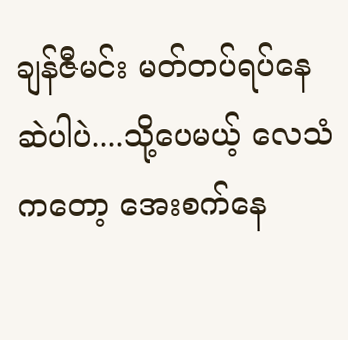ချန်ဇီမင်း မတ်တပ်ရပ်နေဆဲပါပဲ....သို့ပေမယ့် လေသံကတော့ အေးစက်နေ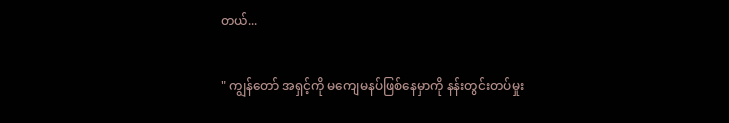တယ်...

" ကျွန်တော် အရှင့်ကို မကျေမနပ်ဖြစ်နေမှာကို နန်းတွင်းတပ်မှုး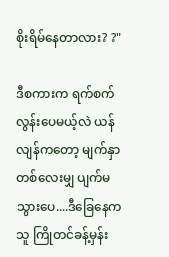စိုးရိမ်နေတာလား? ?"

ဒီစကားက ရက်စက်လွန်းပေမယ့်လဲ ယန်လျန်ကတော့ မျက်နှာတစ်လေးမျှ ပျက်မသွားပေ....ဒီခြေနေက သူ ကြိုတင်ခန့်မှန်း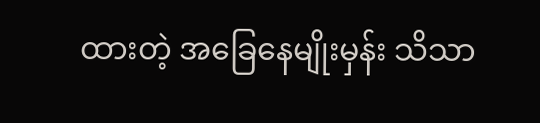ထားတဲ့ အခြေနေမျိုးမှန်း သိသာ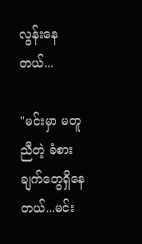လွန်းနေတယ်...

"မင်းမှာ မတူညီတဲ့ ခံစားချက်တွေရှိနေတယ်...မင်း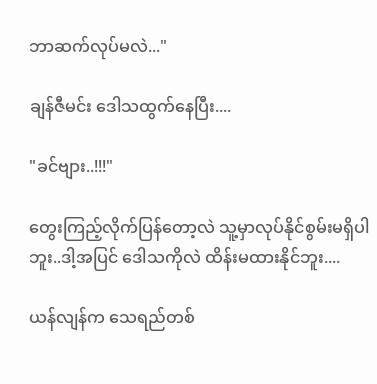ဘာဆက်လုပ်မလဲ..."

ချန်ဇီမင်း ဒေါသထွက်နေပြီး....

"ခင်ဗျား..!!!"

တွေးကြည့်လိုက်ပြန်တော့လဲ သူ့မှာလုပ်နိုင်စွမ်းမရှိပါဘူး..ဒါ့အပြင် ဒေါသကိုလဲ ထိန်းမထားနိုင်ဘူး....

ယန်လျန်က သေရည်တစ်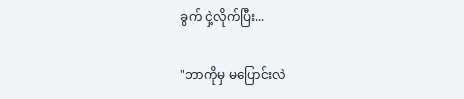ခွက် ငှဲ့လိုက်ပြီး...

"ဘာကိုမှ မပြောင်းလဲ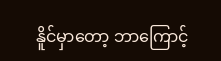နိူင်မှာတော့ ဘာကြောင့်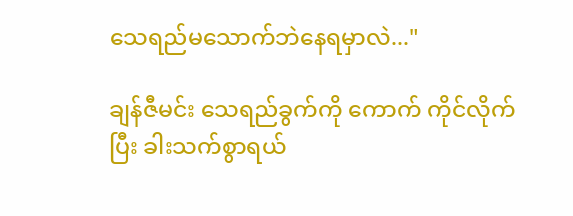သေရည်မသောက်ဘဲနေရမှာလဲ..."

ချန်ဇီမင်း သေရည်ခွက်ကို ကောက် ကိုင်လိုက်ပြီး ခါးသက်စွာရယ်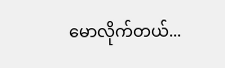မောလိုက်တယ်...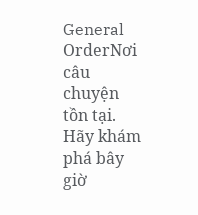General OrderNơi câu chuyện tồn tại. Hãy khám phá bây giờ